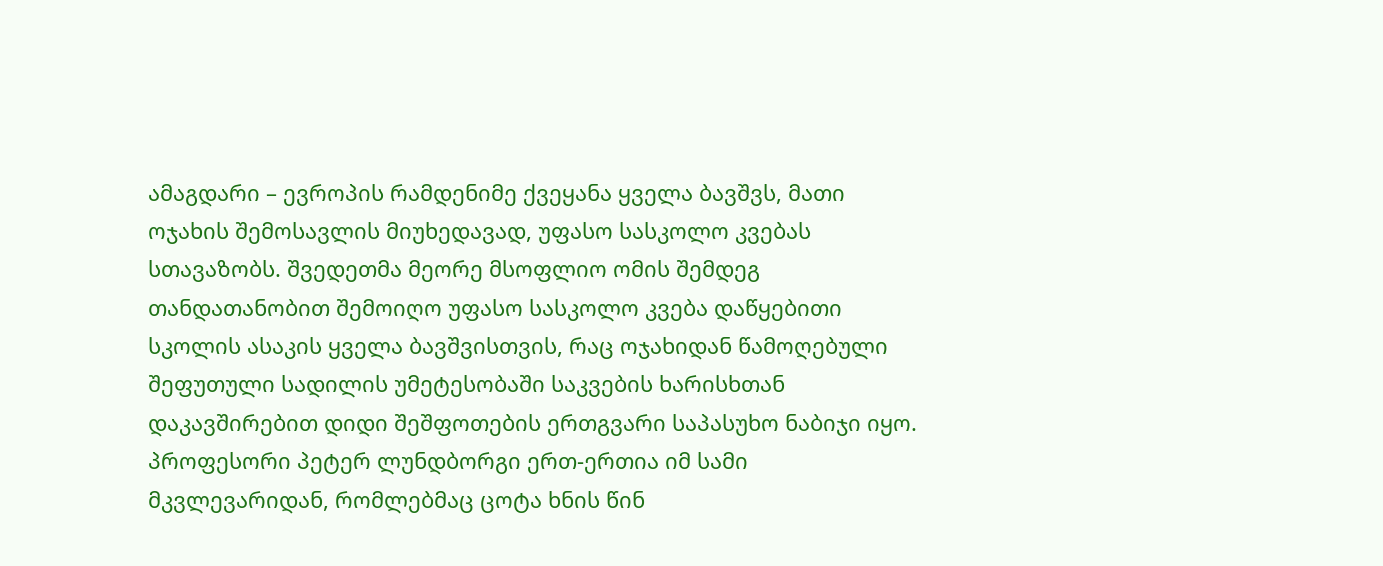ამაგდარი – ევროპის რამდენიმე ქვეყანა ყველა ბავშვს, მათი ოჯახის შემოსავლის მიუხედავად, უფასო სასკოლო კვებას სთავაზობს. შვედეთმა მეორე მსოფლიო ომის შემდეგ თანდათანობით შემოიღო უფასო სასკოლო კვება დაწყებითი სკოლის ასაკის ყველა ბავშვისთვის, რაც ოჯახიდან წამოღებული შეფუთული სადილის უმეტესობაში საკვების ხარისხთან დაკავშირებით დიდი შეშფოთების ერთგვარი საპასუხო ნაბიჯი იყო.
პროფესორი პეტერ ლუნდბორგი ერთ-ერთია იმ სამი მკვლევარიდან, რომლებმაც ცოტა ხნის წინ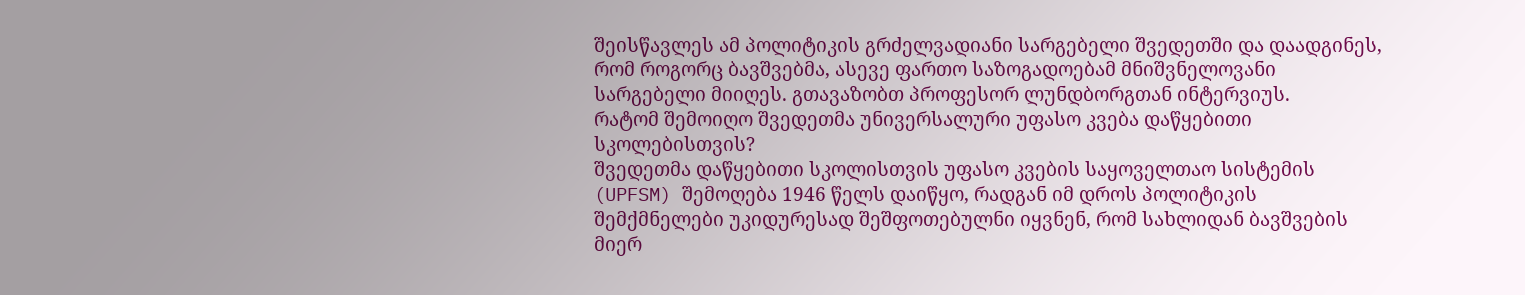შეისწავლეს ამ პოლიტიკის გრძელვადიანი სარგებელი შვედეთში და დაადგინეს, რომ როგორც ბავშვებმა, ასევე ფართო საზოგადოებამ მნიშვნელოვანი სარგებელი მიიღეს. გთავაზობთ პროფესორ ლუნდბორგთან ინტერვიუს.
რატომ შემოიღო შვედეთმა უნივერსალური უფასო კვება დაწყებითი სკოლებისთვის?
შვედეთმა დაწყებითი სკოლისთვის უფასო კვების საყოველთაო სისტემის (UPFSM) შემოღება 1946 წელს დაიწყო, რადგან იმ დროს პოლიტიკის შემქმნელები უკიდურესად შეშფოთებულნი იყვნენ, რომ სახლიდან ბავშვების მიერ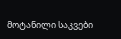მოტანილი საკვები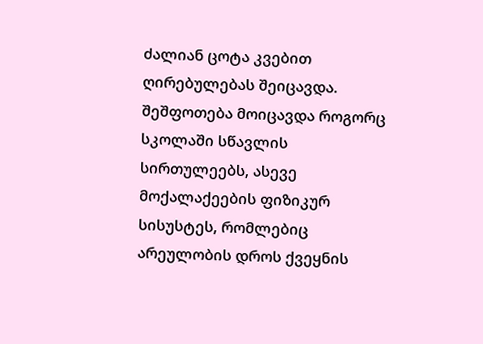ძალიან ცოტა კვებით ღირებულებას შეიცავდა. შეშფოთება მოიცავდა როგორც სკოლაში სწავლის სირთულეებს, ასევე მოქალაქეების ფიზიკურ სისუსტეს, რომლებიც არეულობის დროს ქვეყნის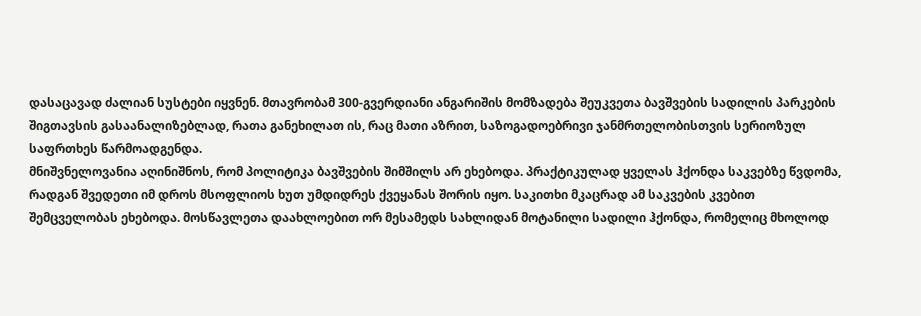დასაცავად ძალიან სუსტები იყვნენ. მთავრობამ 300-გვერდიანი ანგარიშის მომზადება შეუკვეთა ბავშვების სადილის პარკების შიგთავსის გასაანალიზებლად, რათა განეხილათ ის, რაც მათი აზრით, საზოგადოებრივი ჯანმრთელობისთვის სერიოზულ საფრთხეს წარმოადგენდა.
მნიშვნელოვანია აღინიშნოს, რომ პოლიტიკა ბავშვების შიმშილს არ ეხებოდა. პრაქტიკულად ყველას ჰქონდა საკვებზე წვდომა, რადგან შვედეთი იმ დროს მსოფლიოს ხუთ უმდიდრეს ქვეყანას შორის იყო. საკითხი მკაცრად ამ საკვების კვებით შემცველობას ეხებოდა. მოსწავლეთა დაახლოებით ორ მესამედს სახლიდან მოტანილი სადილი ჰქონდა, რომელიც მხოლოდ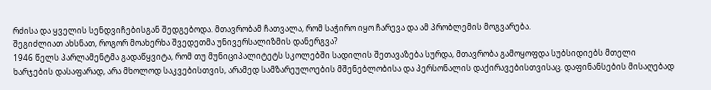რძისა და ყველის სენდვიჩებისგან შედგებოდა. მთავრობამ ჩათვალა, რომ საჭირო იყო ჩარევა და ამ პრობლემის მოგვარება.
შეგიძლიათ ახსნათ, როგორ მოახერხა შვედეთმა უნივერსალიზმის დანერგვა?
1946 წელს პარლამენტმა გადაწყვიტა, რომ თუ მუნიციპალიტეტს სკოლებში სადილის შეთავაზება სურდა, მთავრობა გამოყოფდა სუბსიდიებს მთელი ხარჯების დასაფარად, არა მხოლოდ საკვებისთვის, არამედ სამზარეულოების მშენებლობისა და პერსონალის დაქირავებისთვისაც. დაფინანსების მისაღებად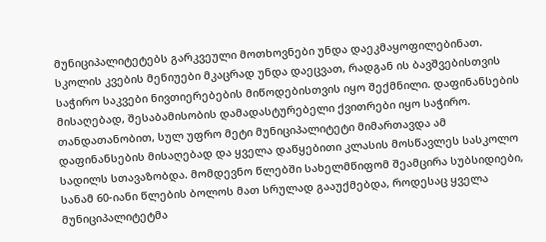მუნიციპალიტეტებს გარკვეული მოთხოვნები უნდა დაეკმაყოფილებინათ. სკოლის კვების მენიუები მკაცრად უნდა დაეცვათ, რადგან ის ბავშვებისთვის საჭირო საკვები ნივთიერებების მიწოდებისთვის იყო შექმნილი. დაფინანსების მისაღებად, შესაბამისობის დამადასტურებელი ქვითრები იყო საჭირო.
თანდათანობით, სულ უფრო მეტი მუნიციპალიტეტი მიმართავდა ამ დაფინანსების მისაღებად და ყველა დაწყებითი კლასის მოსწავლეს სასკოლო სადილს სთავაზობდა. მომდევნო წლებში სახელმწიფომ შეამცირა სუბსიდიები, სანამ 60-იანი წლების ბოლოს მათ სრულად გააუქმებდა, როდესაც ყველა მუნიციპალიტეტმა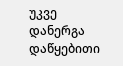უკვე დანერგა დაწყებითი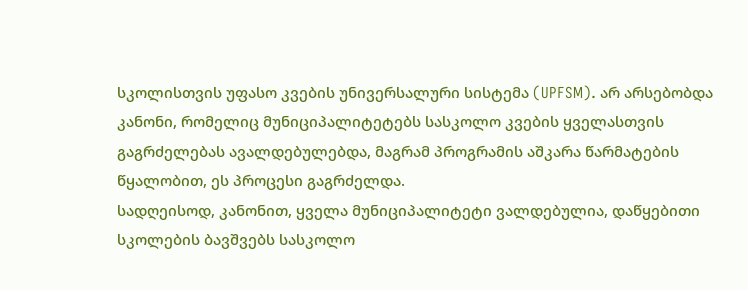სკოლისთვის უფასო კვების უნივერსალური სისტემა (UPFSM). არ არსებობდა კანონი, რომელიც მუნიციპალიტეტებს სასკოლო კვების ყველასთვის გაგრძელებას ავალდებულებდა, მაგრამ პროგრამის აშკარა წარმატების წყალობით, ეს პროცესი გაგრძელდა.
სადღეისოდ, კანონით, ყველა მუნიციპალიტეტი ვალდებულია, დაწყებითი სკოლების ბავშვებს სასკოლო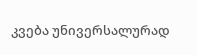კვება უნივერსალურად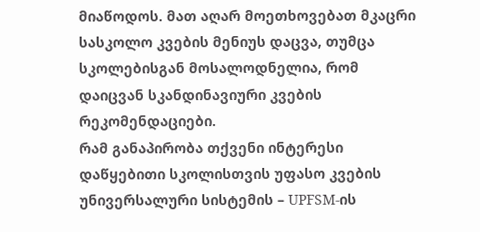მიაწოდოს. მათ აღარ მოეთხოვებათ მკაცრი სასკოლო კვების მენიუს დაცვა, თუმცა სკოლებისგან მოსალოდნელია, რომ დაიცვან სკანდინავიური კვების რეკომენდაციები.
რამ განაპირობა თქვენი ინტერესი დაწყებითი სკოლისთვის უფასო კვების უნივერსალური სისტემის – UPFSM-ის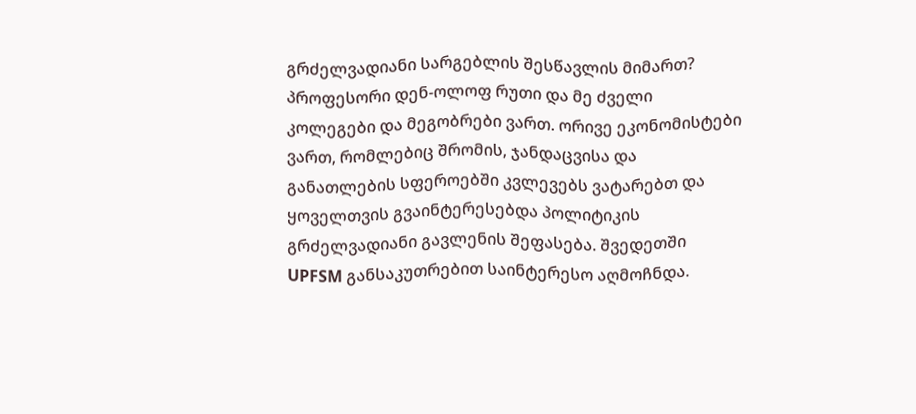გრძელვადიანი სარგებლის შესწავლის მიმართ?
პროფესორი დენ-ოლოფ რუთი და მე ძველი კოლეგები და მეგობრები ვართ. ორივე ეკონომისტები ვართ, რომლებიც შრომის, ჯანდაცვისა და განათლების სფეროებში კვლევებს ვატარებთ და ყოველთვის გვაინტერესებდა პოლიტიკის გრძელვადიანი გავლენის შეფასება. შვედეთში UPFSM განსაკუთრებით საინტერესო აღმოჩნდა.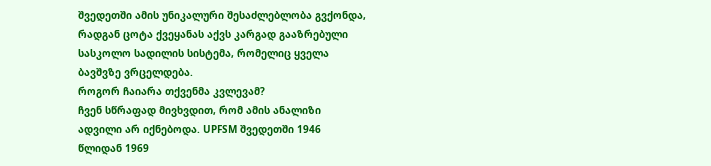შვედეთში ამის უნიკალური შესაძლებლობა გვქონდა, რადგან ცოტა ქვეყანას აქვს კარგად გააზრებული სასკოლო სადილის სისტემა, რომელიც ყველა ბავშვზე ვრცელდება.
როგორ ჩაიარა თქვენმა კვლევამ?
ჩვენ სწრაფად მივხვდით, რომ ამის ანალიზი ადვილი არ იქნებოდა. UPFSM შვედეთში 1946 წლიდან 1969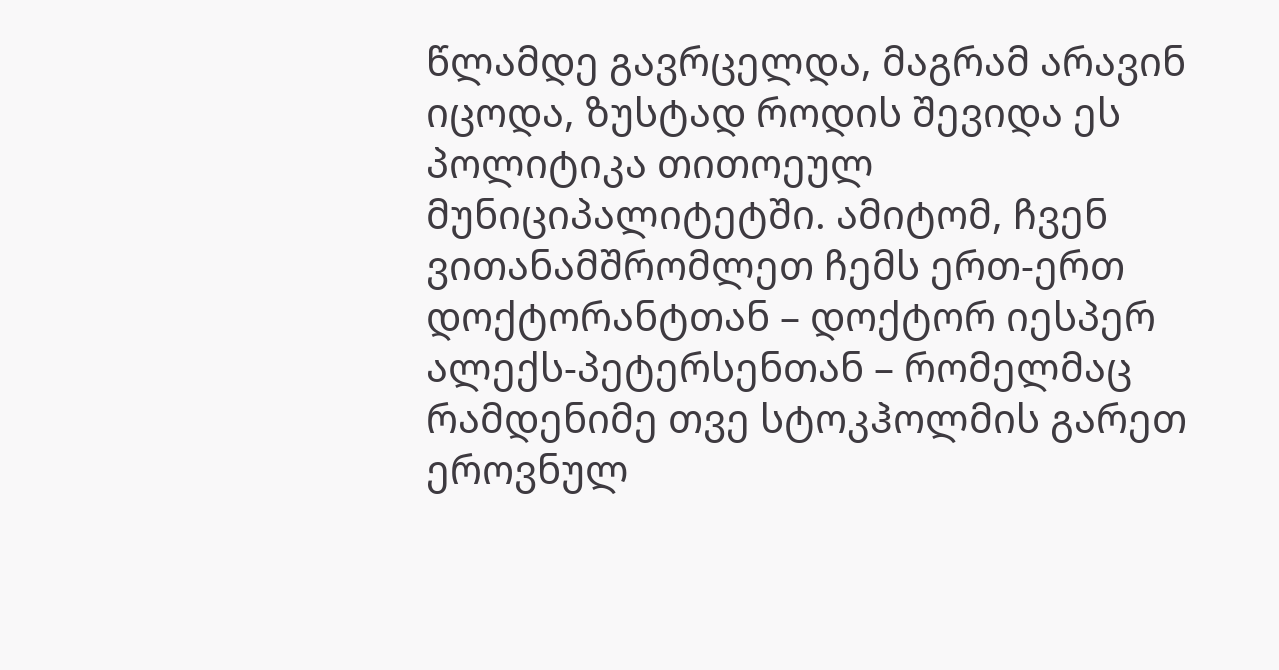წლამდე გავრცელდა, მაგრამ არავინ იცოდა, ზუსტად როდის შევიდა ეს პოლიტიკა თითოეულ მუნიციპალიტეტში. ამიტომ, ჩვენ ვითანამშრომლეთ ჩემს ერთ-ერთ დოქტორანტთან – დოქტორ იესპერ ალექს-პეტერსენთან – რომელმაც რამდენიმე თვე სტოკჰოლმის გარეთ ეროვნულ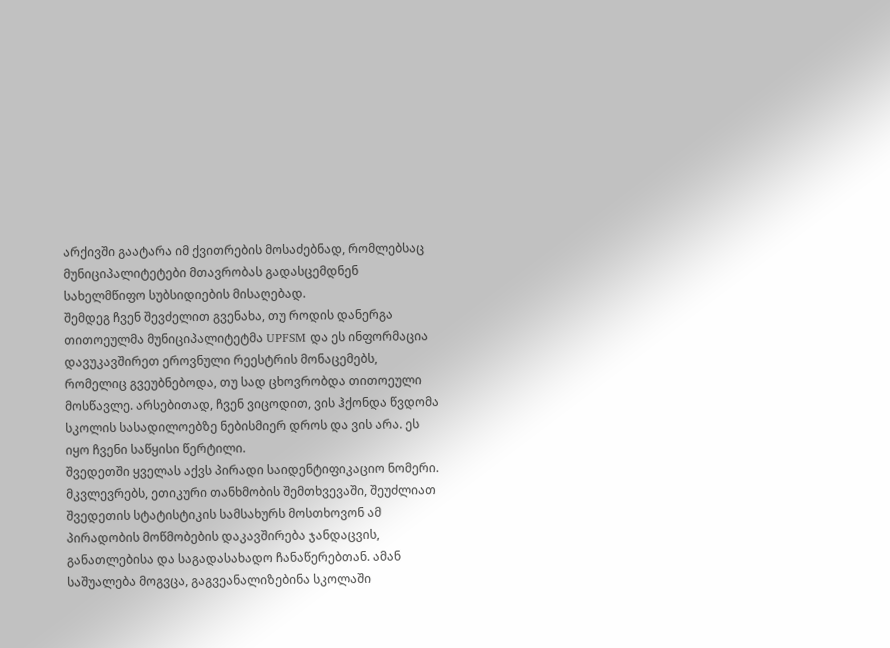არქივში გაატარა იმ ქვითრების მოსაძებნად, რომლებსაც მუნიციპალიტეტები მთავრობას გადასცემდნენ სახელმწიფო სუბსიდიების მისაღებად.
შემდეგ ჩვენ შევძელით გვენახა, თუ როდის დანერგა თითოეულმა მუნიციპალიტეტმა UPFSM და ეს ინფორმაცია დავუკავშირეთ ეროვნული რეესტრის მონაცემებს, რომელიც გვეუბნებოდა, თუ სად ცხოვრობდა თითოეული მოსწავლე. არსებითად, ჩვენ ვიცოდით, ვის ჰქონდა წვდომა სკოლის სასადილოებზე ნებისმიერ დროს და ვის არა. ეს იყო ჩვენი საწყისი წერტილი.
შვედეთში ყველას აქვს პირადი საიდენტიფიკაციო ნომერი. მკვლევრებს, ეთიკური თანხმობის შემთხვევაში, შეუძლიათ შვედეთის სტატისტიკის სამსახურს მოსთხოვონ ამ პირადობის მოწმობების დაკავშირება ჯანდაცვის, განათლებისა და საგადასახადო ჩანაწერებთან. ამან საშუალება მოგვცა, გაგვეანალიზებინა სკოლაში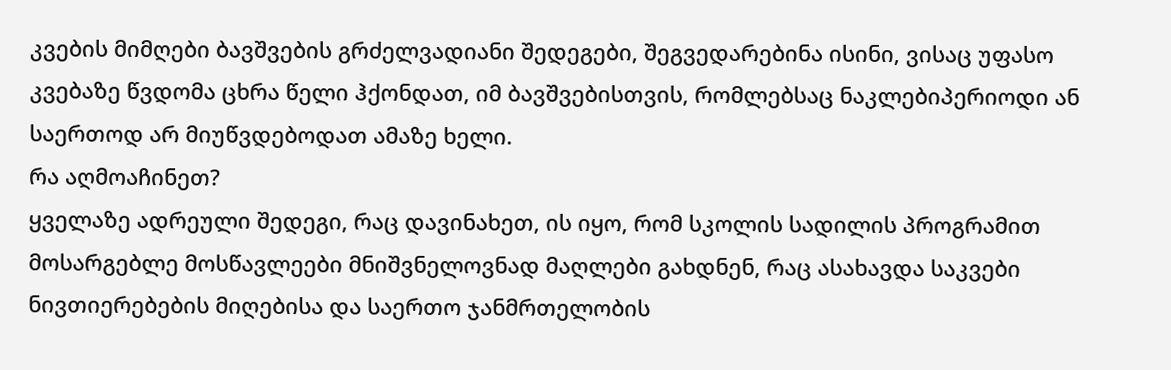კვების მიმღები ბავშვების გრძელვადიანი შედეგები, შეგვედარებინა ისინი, ვისაც უფასო კვებაზე წვდომა ცხრა წელი ჰქონდათ, იმ ბავშვებისთვის, რომლებსაც ნაკლებიპერიოდი ან საერთოდ არ მიუწვდებოდათ ამაზე ხელი.
რა აღმოაჩინეთ?
ყველაზე ადრეული შედეგი, რაც დავინახეთ, ის იყო, რომ სკოლის სადილის პროგრამით მოსარგებლე მოსწავლეები მნიშვნელოვნად მაღლები გახდნენ, რაც ასახავდა საკვები ნივთიერებების მიღებისა და საერთო ჯანმრთელობის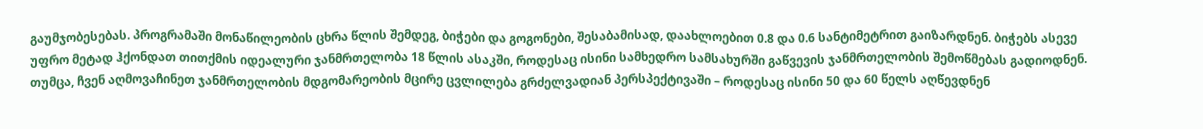გაუმჯობესებას. პროგრამაში მონაწილეობის ცხრა წლის შემდეგ, ბიჭები და გოგონები, შესაბამისად, დაახლოებით 0.8 და 0.6 სანტიმეტრით გაიზარდნენ. ბიჭებს ასევე უფრო მეტად ჰქონდათ თითქმის იდეალური ჯანმრთელობა 18 წლის ასაკში, როდესაც ისინი სამხედრო სამსახურში გაწვევის ჯანმრთელობის შემოწმებას გადიოდნენ. თუმცა, ჩვენ აღმოვაჩინეთ ჯანმრთელობის მდგომარეობის მცირე ცვლილება გრძელვადიან პერსპექტივაში – როდესაც ისინი 50 და 60 წელს აღწევდნენ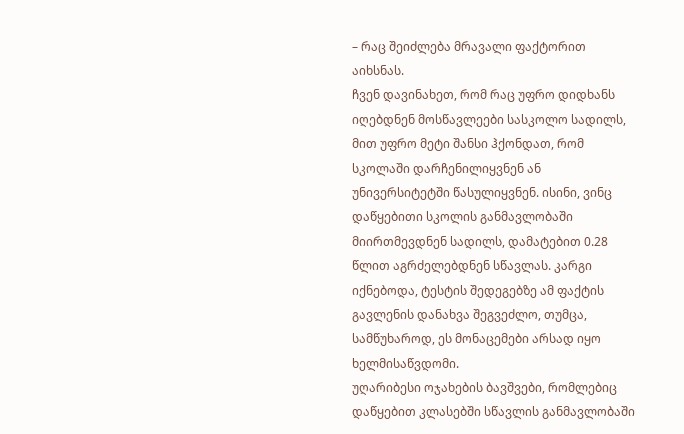– რაც შეიძლება მრავალი ფაქტორით აიხსნას.
ჩვენ დავინახეთ, რომ რაც უფრო დიდხანს იღებდნენ მოსწავლეები სასკოლო სადილს, მით უფრო მეტი შანსი ჰქონდათ, რომ სკოლაში დარჩენილიყვნენ ან უნივერსიტეტში წასულიყვნენ. ისინი, ვინც დაწყებითი სკოლის განმავლობაში მიირთმევდნენ სადილს, დამატებით 0.28 წლით აგრძელებდნენ სწავლას. კარგი იქნებოდა, ტესტის შედეგებზე ამ ფაქტის გავლენის დანახვა შეგვეძლო, თუმცა, სამწუხაროდ, ეს მონაცემები არსად იყო ხელმისაწვდომი.
უღარიბესი ოჯახების ბავშვები, რომლებიც დაწყებით კლასებში სწავლის განმავლობაში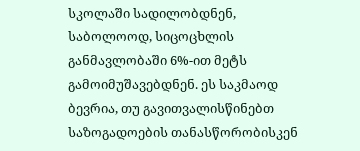სკოლაში სადილობდნენ, საბოლოოდ, სიცოცხლის განმავლობაში 6%-ით მეტს გამოიმუშავებდნენ. ეს საკმაოდ ბევრია, თუ გავითვალისწინებთ საზოგადოების თანასწორობისკენ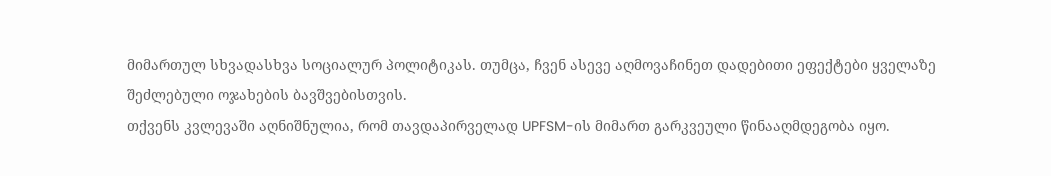მიმართულ სხვადასხვა სოციალურ პოლიტიკას. თუმცა, ჩვენ ასევე აღმოვაჩინეთ დადებითი ეფექტები ყველაზე შეძლებული ოჯახების ბავშვებისთვის.
თქვენს კვლევაში აღნიშნულია, რომ თავდაპირველად UPFSM-ის მიმართ გარკვეული წინააღმდეგობა იყო.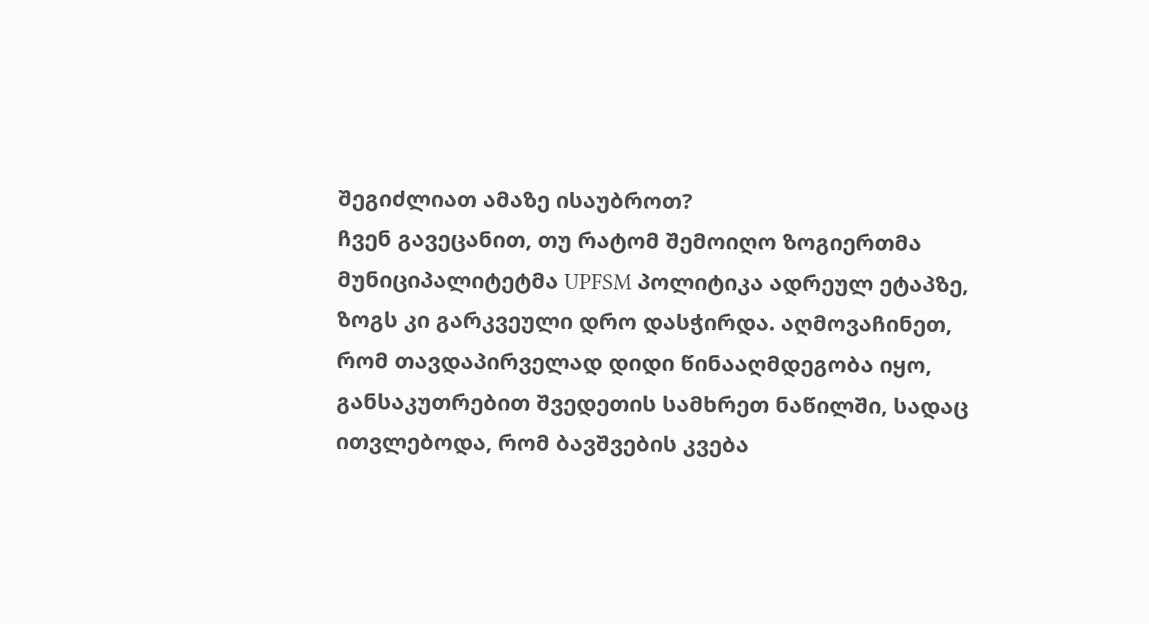შეგიძლიათ ამაზე ისაუბროთ?
ჩვენ გავეცანით, თუ რატომ შემოიღო ზოგიერთმა მუნიციპალიტეტმა UPFSM პოლიტიკა ადრეულ ეტაპზე, ზოგს კი გარკვეული დრო დასჭირდა. აღმოვაჩინეთ, რომ თავდაპირველად დიდი წინააღმდეგობა იყო, განსაკუთრებით შვედეთის სამხრეთ ნაწილში, სადაც ითვლებოდა, რომ ბავშვების კვება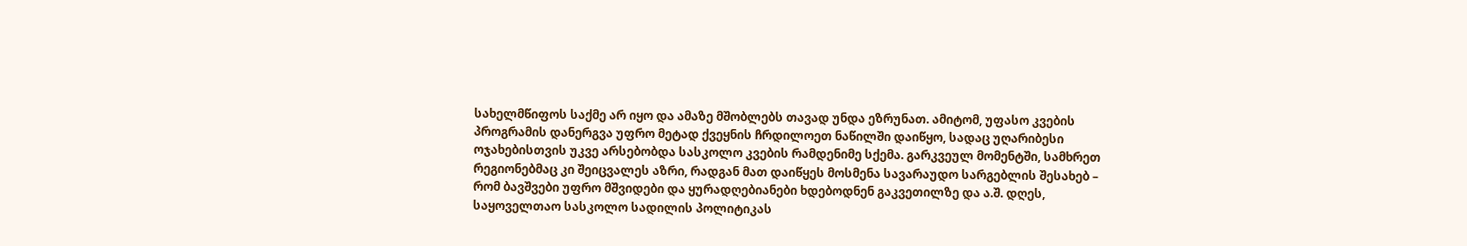სახელმწიფოს საქმე არ იყო და ამაზე მშობლებს თავად უნდა ეზრუნათ. ამიტომ, უფასო კვების პროგრამის დანერგვა უფრო მეტად ქვეყნის ჩრდილოეთ ნაწილში დაიწყო, სადაც უღარიბესი ოჯახებისთვის უკვე არსებობდა სასკოლო კვების რამდენიმე სქემა. გარკვეულ მომენტში, სამხრეთ რეგიონებმაც კი შეიცვალეს აზრი, რადგან მათ დაიწყეს მოსმენა სავარაუდო სარგებლის შესახებ – რომ ბავშვები უფრო მშვიდები და ყურადღებიანები ხდებოდნენ გაკვეთილზე და ა.შ. დღეს, საყოველთაო სასკოლო სადილის პოლიტიკას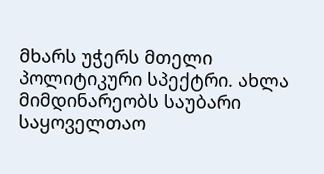მხარს უჭერს მთელი პოლიტიკური სპექტრი. ახლა მიმდინარეობს საუბარი საყოველთაო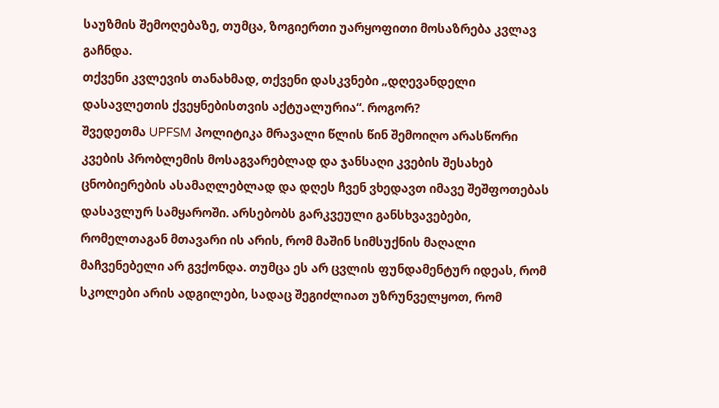საუზმის შემოღებაზე, თუმცა, ზოგიერთი უარყოფითი მოსაზრება კვლავ გაჩნდა.
თქვენი კვლევის თანახმად, თქვენი დასკვნები „დღევანდელი დასავლეთის ქვეყნებისთვის აქტუალურია“. როგორ?
შვედეთმა UPFSM პოლიტიკა მრავალი წლის წინ შემოიღო არასწორი კვების პრობლემის მოსაგვარებლად და ჯანსაღი კვების შესახებ ცნობიერების ასამაღლებლად და დღეს ჩვენ ვხედავთ იმავე შეშფოთებას დასავლურ სამყაროში. არსებობს გარკვეული განსხვავებები, რომელთაგან მთავარი ის არის, რომ მაშინ სიმსუქნის მაღალი მაჩვენებელი არ გვქონდა. თუმცა ეს არ ცვლის ფუნდამენტურ იდეას, რომ სკოლები არის ადგილები, სადაც შეგიძლიათ უზრუნველყოთ, რომ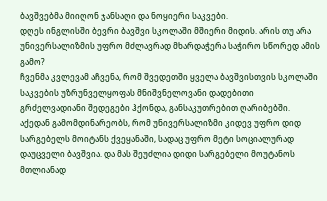ბავშვებმა მიიღონ ჯანსაღი და ნოყიერი საკვები.
დღეს ინგლისში ბევრი ბავშვი სკოლაში მშიერი მიდის. არის თუ არა უნივერსალიზმის უფრო მძლავრად მხარდაჭერა საჭირო სწორედ ამის გამო?
ჩვენმა კვლევამ აჩვენა, რომ შვედეთში ყველა ბავშვისთვის სკოლაში საკვების უზრუნველყოფას მნიშვნელოვანი დადებითი გრძელვადიანი შედეგები ჰქონდა, განსაკუთრებით ღარიბებში. აქედან გამომდინარეობს, რომ უნივერსალიზმი კიდევ უფრო დიდ სარგებელს მოიტანს ქვეყანაში, სადაც უფრო მეტი სოციალურად დაუცველი ბავშვია. და მას შეუძლია დიდი სარგებელი მოუტანოს მთლიანად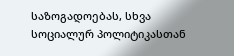საზოგადოებას, სხვა სოციალურ პოლიტიკასთან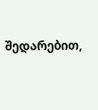შედარებით,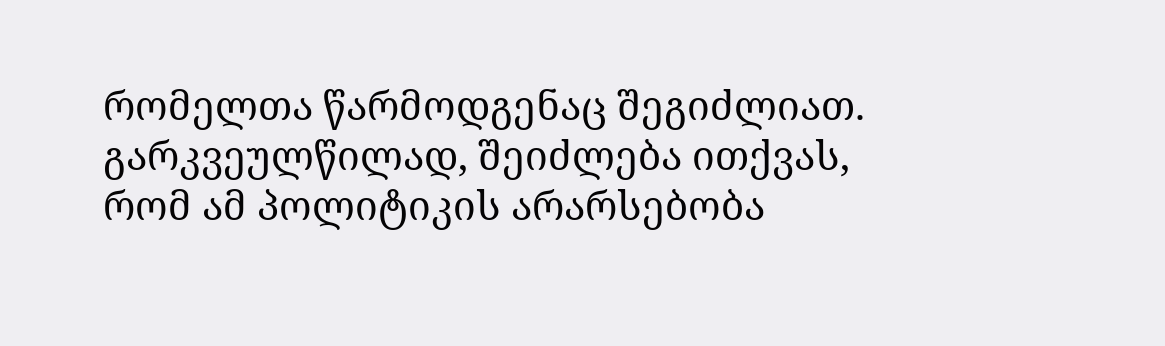რომელთა წარმოდგენაც შეგიძლიათ. გარკვეულწილად, შეიძლება ითქვას, რომ ამ პოლიტიკის არარსებობა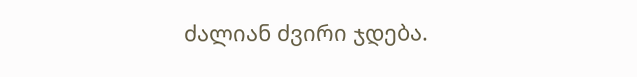ძალიან ძვირი ჯდება.